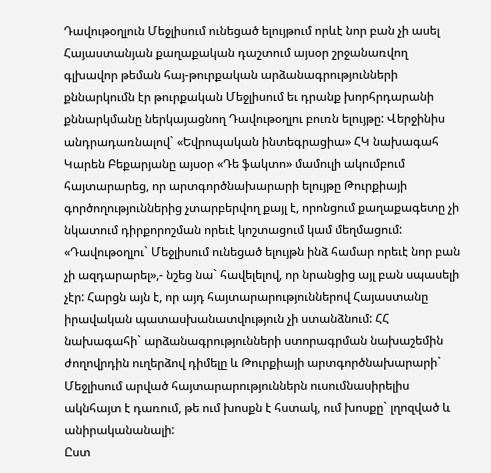Դավութօղլուն Մեջլիսում ունեցած ելույթում որևէ նոր բան չի ասել
Հայաստանյան քաղաքական դաշտում այսօր շրջանառվող գլխավոր թեման հայ-թուրքական արձանագրությունների քննարկումն էր թուրքական Մեջլիսում եւ դրանք խորհրդարանի քննարկմանը ներկայացնող Դավութօղլու բուռն ելույթը: Վերջինիս անդրադառնալով` «Եվրոպական ինտեգրացիա» ՀԿ նախագահ Կարեն Բեքարյանը այսօր «Դե ֆակտո» մամուլի ակումբում հայտարարեց, որ արտգործնախարարի ելույթը Թուրքիայի գործողություններից չտարբերվող քայլ է, որոնցում քաղաքագետը չի նկատում դիրքորոշման որեւէ կոշտացում կամ մեղմացում:
«Դավութօղլու` Մեջլիսում ունեցած ելույթն ինձ համար որեւէ նոր բան չի ազդարարել»,- նշեց նա` հավելելով, որ նրանցից այլ բան սպասելի չէր: Հարցն այն է, որ այդ հայտարարություններով Հայաստանը իրավական պատասխանատվություն չի ստանձնում: ՀՀ նախագահի` արձանագրությունների ստորագրման նախաշեմին ժողովրդին ուղերձով դիմելը և Թուրքիայի արտգործնախարարի` Մեջլիսում արված հայտարարություններն ուսումնասիրելիս ակնհայտ է դառում, թե ում խոսքն է հստակ, ում խոսքը` լղոզված և անիրականանալի:
Ըստ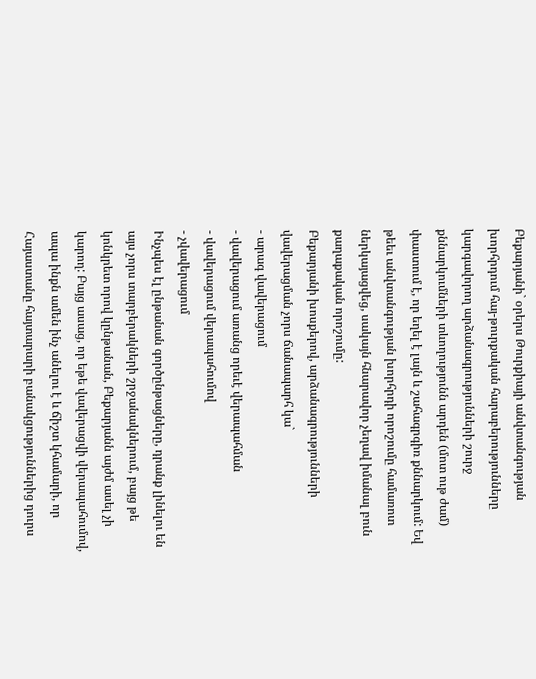Բեքարյանի` օրերս Թուրքիայի անվտանգության խորհրդում հայ-թուրքական հարաբերությունները կարգավորող արձանագրությունների շուրջ քննարկումների տևողությունն արդեն (մոտ ութ ժամ) փաստում է, որ եղել է լայն և շահագրգիռ քննարկում: Եվ թեեւ անվտանգության խորհրդի որոշումը համառոտ ներկայացվեց, սակայն հնարավոր չեղավ իմանալ բուն քաղաքական որոշումը:
Բեքարյանի խոսքերով, արձանագրությունների վավերացման չորս ճանապարհ կա`
- արագ վավերացում
- վավերացում առանց որեւէ վերապահման
- վավերացում վերապահումով
- չվավերացում
Ինչպես էլ ընթանան գործընթացները, դրանք լինելու են այս չորս տարբերակների շրջանակներում, բայց թե կոնկրետ որով կընթանան, Բեքարյանն այժմ ասել չի կարող: Բայց ասաց, որ եթե վավերացվի վերապահումով, ապա ինքն ամեն ինչ անելու է և ճիշտ կհամարի, որ Հայաստանը հայտարարի բանակցություններից դուրս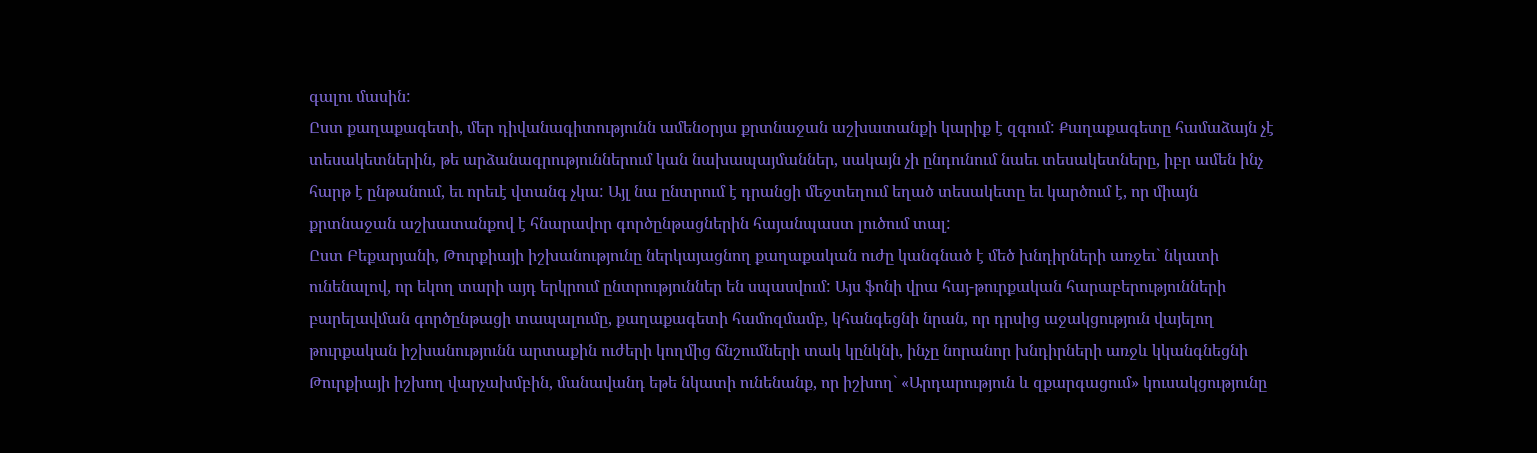գալու մասին:
Ըստ քաղաքագետի, մեր դիվանագիտությունն ամենօրյա քրտնաջան աշխատանքի կարիք է զգում: Քաղաքագետը համաձայն չէ տեսակետներին, թե արձանագրություններում կան նախապայմաններ, սակայն չի ընդունում նաեւ տեսակետները, իբր ամեն ինչ հարթ է ընթանում, եւ որեւէ վտանգ չկա: Այլ նա ընտրում է դրանցի մեջտեղում եղած տեսակետը եւ կարծում է, որ միայն քրտնաջան աշխատանքով է հնարավոր գործընթացներին հայանպաստ լուծում տալ:
Ըստ Բեքարյանի, Թուրքիայի իշխանությունը ներկայացնող քաղաքական ուժը կանգնած է մեծ խնդիրների առջեւ` նկատի ունենալով, որ եկող տարի այդ երկրում ընտրություններ են սպասվում: Այս ֆոնի վրա հայ-թուրքական հարաբերությունների բարելավման գործընթացի տապալումը, քաղաքագետի համոզմամբ, կհանգեցնի նրան, որ դրսից աջակցություն վայելող թուրքական իշխանությունն արտաքին ուժերի կողմից ճնշումների տակ կընկնի, ինչը նորանոր խնդիրների առջև կկանգնեցնի Թուրքիայի իշխող վարչախմբին, մանավանդ եթե նկատի ունենանք, որ իշխող` «Արդարություն և զքարգացում» կուսակցությունը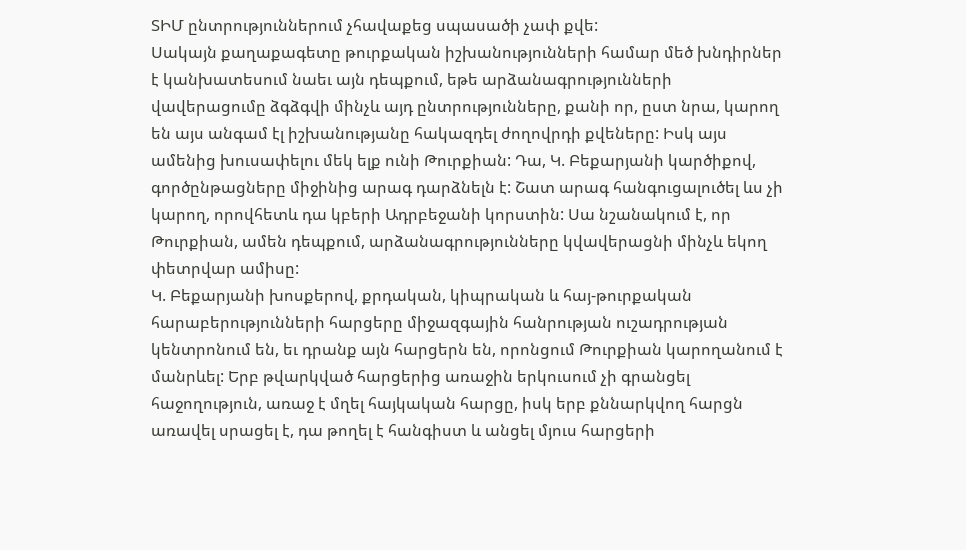ՏԻՄ ընտրություններում չհավաքեց սպասածի չափ քվե:
Սակայն քաղաքագետը թուրքական իշխանությունների համար մեծ խնդիրներ է կանխատեսում նաեւ այն դեպքում, եթե արձանագրությունների վավերացումը ձգձգվի մինչև այդ ընտրությունները, քանի որ, ըստ նրա, կարող են այս անգամ էլ իշխանությանը հակազդել ժողովրդի քվեները: Իսկ այս ամենից խուսափելու մեկ ելք ունի Թուրքիան: Դա, Կ. Բեքարյանի կարծիքով, գործընթացները միջինից արագ դարձնելն է: Շատ արագ հանգուցալուծել ևս չի կարող, որովհետև դա կբերի Ադրբեջանի կորստին: Սա նշանակում է, որ Թուրքիան, ամեն դեպքում, արձանագրությունները կվավերացնի մինչև եկող փետրվար ամիսը:
Կ. Բեքարյանի խոսքերով, քրդական, կիպրական և հայ-թուրքական հարաբերությունների հարցերը միջազգային հանրության ուշադրության կենտրոնում են, եւ դրանք այն հարցերն են, որոնցում Թուրքիան կարողանում է մանրևել: Երբ թվարկված հարցերից առաջին երկուսում չի գրանցել հաջողություն, առաջ է մղել հայկական հարցը, իսկ երբ քննարկվող հարցն առավել սրացել է, դա թողել է հանգիստ և անցել մյուս հարցերի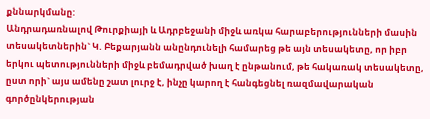քննարկմանը:
Անդրադառնալով Թուրքիայի և Ադրբեջանի միջև առկա հարաբերությունների մասին տեսակետներին` Կ. Բեքարյանն անընդունելի համարեց թե այն տեսակետը, որ իբր երկու պետությունների միջև բեմադրված խաղ է ընթանում, թե հակառակ տեսակետը, ըստ որի` այս ամենը շատ լուրջ է, ինչը կարող է հանգեցնել ռազմավարական գործընկերության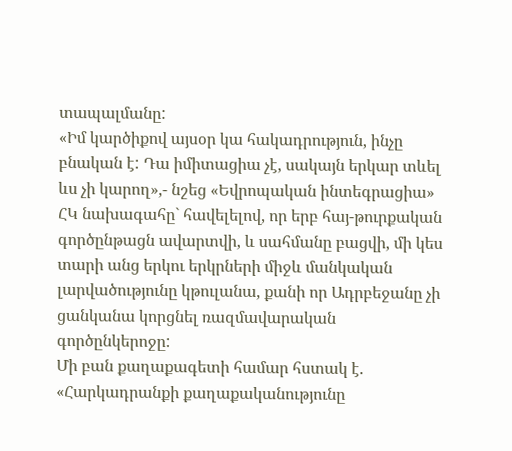տապալմանը:
«Իմ կարծիքով այսօր կա հակադրություն, ինչը բնական է: Դա իմիտացիա չէ, սակայն երկար տևել ևս չի կարող»,- նշեց «Եվրոպական ինտեգրացիա» ՀԿ նախագահը` հավելելով, որ երբ հայ-թուրքական գործընթացն ավարտվի, և սահմանը բացվի, մի կես տարի անց երկու երկրների միջև մանկական լարվածությունը կթուլանա, քանի որ Ադրբեջանը չի ցանկանա կորցնել ռազմավարական գործընկերոջը:
Մի բան քաղաքագետի համար հստակ է. «Հարկադրանքի քաղաքականությունը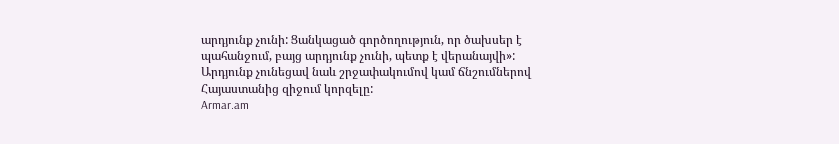արդյունք չունի: Ցանկացած գործողություն, որ ծախսեր է պահանջում, բայց արդյունք չունի, պետք է վերանայվի»:
Արդյունք չունեցավ նաև շրջափակումով կամ ճնշումներով Հայաստանից զիջում կորզելը:
Armar.am